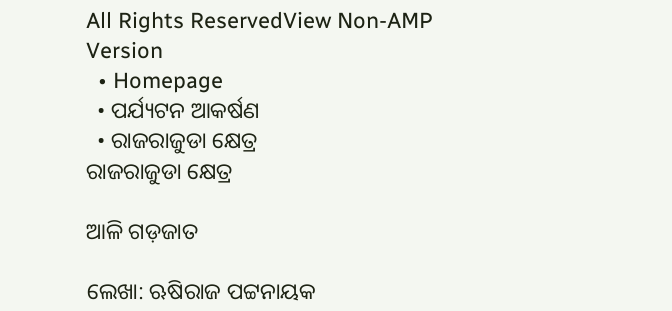All Rights ReservedView Non-AMP Version
  • Homepage
  • ପର୍ଯ୍ୟଟନ ଆକର୍ଷଣ
  • ରାଜରାଜୁଡା କ୍ଷେତ୍ର
ରାଜରାଜୁଡା କ୍ଷେତ୍ର

ଆଳି ଗଡ଼ଜାତ

ଲେଖା: ଋଷିରାଜ ପଟ୍ଟନାୟକ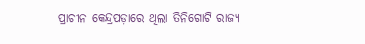ପ୍ରାଚୀନ କେନ୍ଦ୍ରପଡ଼ାରେ ଥିଲା ତିନିଗୋଟି ରାଜ୍ୟ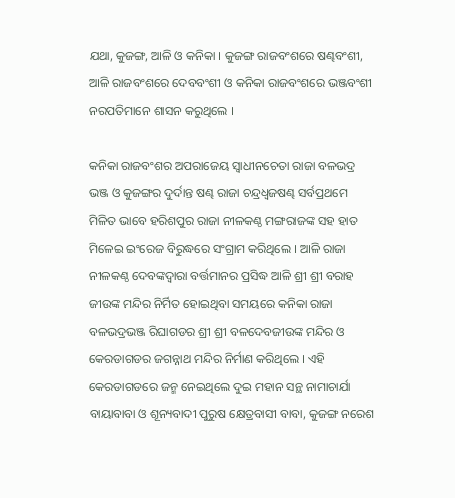ଯଥା, କୁଜଙ୍ଗ, ଆଳି ଓ କନିକା । କୁଜଙ୍ଗ ରାଜବଂଶରେ ଷଣ୍ଢବଂଶୀ, ଆଳି ରାଜବଂଶରେ ଦେବବଂଶୀ ଓ କନିକା ରାଜବଂଶରେ ଭଞ୍ଜବଂଶୀ ନରପତିମାନେ ଶାସନ କରୁଥିଲେ ।

କନିକା ରାଜବଂଶର ଅପରାଜେୟ ସ୍ୱାଧୀନଚେତା ରାଜା ବଳଭଦ୍ର ଭଞ୍ଜ ଓ କୁଜଙ୍ଗର ଦୁର୍ଦାନ୍ତ ଷଣ୍ଢ ରାଜା ଚନ୍ଦ୍ରଧ୍ୱଜଷଣ୍ଢ ସର୍ବପ୍ରଥମେ ମିଳିତ ଭାବେ ହରିଶପୁର ରାଜା ନୀଳକଣ୍ଠ ମଙ୍ଗରାଜଙ୍କ ସହ ହାତ ମିଳେଇ ଇଂରେଜ ବିରୁଦ୍ଧରେ ସଂଗ୍ରାମ କରିଥିଲେ । ଆଳି ରାଜା ନୀଳକଣ୍ଠ ଦେବଙ୍କଦ୍ୱାରା ବର୍ତ୍ତମାନର ପ୍ରସିଦ୍ଧ ଆଳି ଶ୍ରୀ ଶ୍ରୀ ବରାହ ଜୀଉଙ୍କ ମନ୍ଦିର ନିର୍ମିତ ହୋଇଥିବା ସମୟରେ କନିକା ରାଜା ବଳଭଦ୍ରଭଞ୍ଜ ରିଘାଗଡର ଶ୍ରୀ ଶ୍ରୀ ବଳଦେବଜୀଉଙ୍କ ମନ୍ଦିର ଓ କେରଡାଗଡର ଜଗନ୍ନାଥ ମନ୍ଦିର ନିର୍ମାଣ କରିଥିଲେ । ଏହି କେରଡାଗଡରେ ଜନ୍ମ ନେଇଥିଲେ ଦୁଇ ମହାନ ସନ୍ଥ ନାମାଚାର୍ଯା ବାୟାବାବା ଓ ଶୂନ୍ୟବାଦୀ ପୁରୁଷ କ୍ଷେତ୍ରବାସୀ ବାବା, କୁଜଙ୍ଗ ନରେଶ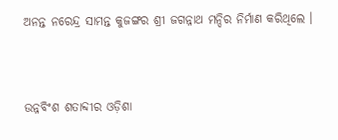ଅନନ୍ତ ନରେନ୍ଦ୍ର ସାମନ୍ତ କୁଜଙ୍ଗର ଶ୍ରୀ ଜଗନ୍ନାଥ ମନ୍ଦିର ନିର୍ମାଣ କରିଥିଲେ ।


ଉନ୍ନବିଂଶ ଶତାବ୍ଦୀର ଓଡ଼ିଶା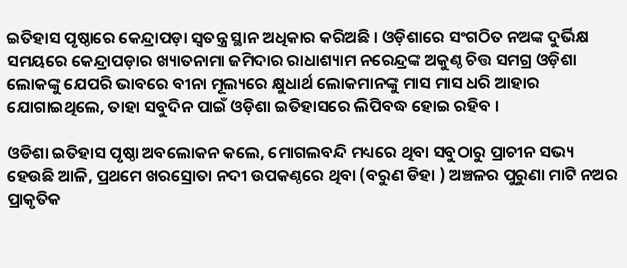ଇତିହାସ ପୃଷ୍ଠାରେ କେନ୍ଦ୍ରାପଡ଼ା ସ୍ୱତନ୍ତ୍ର ସ୍ଥାନ ଅଧିକାର କରିଅଛି । ଓଡ଼ିଶାରେ ସଂଗଠିତ ନଅଙ୍କ ଦୁର୍ଭିକ୍ଷ ସମୟରେ କେନ୍ଦ୍ରାପଡ଼ାର ଖ୍ୟାତନାମା ଜମିଦାର ରାଧାଶ୍ୟାମ ନରେନ୍ଦ୍ରଙ୍କ ଅକୁଣ୍ଠ ଚିତ୍ତ ସମଗ୍ର ଓଡ଼ିଶା ଲୋକଙ୍କୁ ଯେପରି ଭାବରେ ବୀନା ମୂଲ୍ୟରେ କ୍ଷୁଧାର୍ଥ ଲୋକମାନଙ୍କୁ ମାସ ମାସ ଧରି ଆହାର ଯୋଗାଇଥିଲେ, ତାହା ସବୁଦିନ ପାଇଁ ଓଡ଼ିଶା ଇତିହାସରେ ଲିପିବଦ୍ଧ ହୋଇ ରହିବ ।

ଓଡିଶା ଇତିହାସ ପୃଷ୍ଠା ଅବଲୋକନ କଲେ, ମୋଗଲବନ୍ଦି ମଧ୍ୟରେ ଥିବା ସବୁଠାରୁ ପ୍ରାଚୀନ ସଭ୍ୟ ହେଉଛି ଆଳି, ପ୍ରଥମେ ଖରସ୍ରୋତା ନଦୀ ଉପକଣ୍ଠରେ ଥିବା (ବରୁଣ ଡିହା ) ଅଞ୍ଚଳର ପୁରୁଣା ମାଟି ନଅର ପ୍ରାକୃତିକ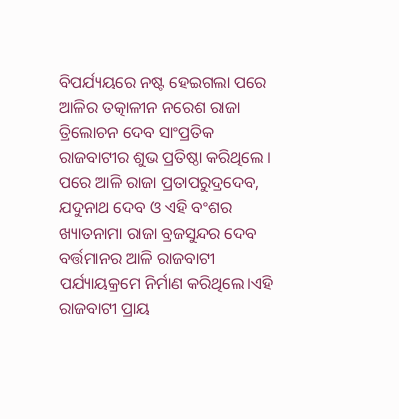ବିପର୍ଯ୍ୟୟରେ ନଷ୍ଟ ହେଇଗଲା ପରେ ଆଳିର ତତ୍କାଳୀନ ନରେଶ ରାଜା ତ୍ରିଲୋଚନ ଦେବ ସାଂପ୍ରତିକ ରାଜବାଟୀର ଶୁଭ ପ୍ରତିଷ୍ଠା କରିଥିଲେ । ପରେ ଆଳି ରାଜା ପ୍ରତାପରୁଦ୍ରଦେବ, ଯଦୁନାଥ ଦେବ ଓ ଏହି ବଂଶର ଖ୍ୟାତନାମା ରାଜା ବ୍ରଜସୁନ୍ଦର ଦେବ ବର୍ତ୍ତମାନର ଆଳି ରାଜବାଟୀ ପର୍ଯ୍ୟାୟକ୍ରମେ ନିର୍ମାଣ କରିଥିଲେ।ଏହି ରାଜବାଟୀ ପ୍ରାୟ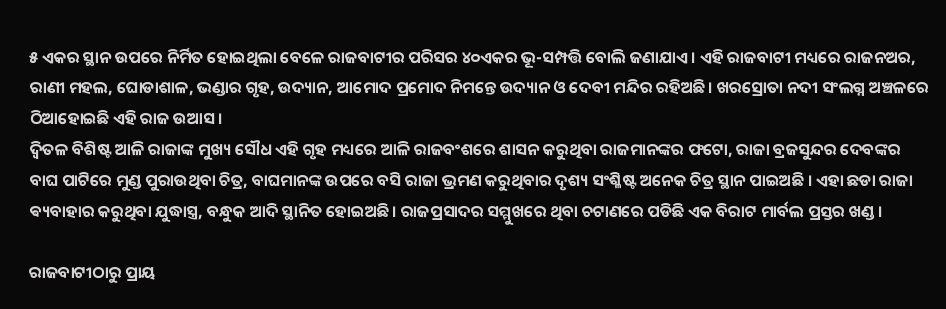୫ ଏକର ସ୍ଥାନ ଉପରେ ନିର୍ମିତ ହୋଇଥିଲା ବେଳେ ରାଜବାଟୀର ପରିସର ୪୦ଏକର ଭୂ-ସମ୍ପତ୍ତି ବୋଲି ଜଣାଯାଏ। ଏହି ରାଜବାଟୀ ମଧ୍ୟରେ ରାଜନଅର, ରାଣୀ ମହଲ, ଘୋଡାଶାଳ, ଭଣ୍ଡାର ଗୃହ, ଉଦ୍ୟାନ, ଆମୋଦ ପ୍ରମୋଦ ନିମନ୍ତେ ଉଦ୍ୟାନ ଓ ଦେବୀ ମନ୍ଦିର ରହିଅଛି। ଖରସ୍ରୋତା ନଦୀ ସଂଲଗ୍ନ ଅଞ୍ଚଳରେ ଠିଆହୋଇଛି ଏହି ରାଜ ଉଆସ।
ଦ୍ଵିତଳ ବିଶିଷ୍ଟ ଆଳି ରାଜାଙ୍କ ମୁଖ୍ୟ ସୌଧ ଏହି ଗୃହ ମଧ୍ୟରେ ଆଳି ରାଜବଂଶରେ ଶାସନ କରୁଥିବା ରାଜମାନଙ୍କର ଫଟୋ, ରାଜା ବ୍ରଜସୁନ୍ଦର ଦେବଙ୍କର ବାଘ ପାଟିରେ ମୁଣ୍ଡ ପୁରାଉଥିବା ଚିତ୍ର, ବାଘମାନଙ୍କ ଉପରେ ବସି ରାଜା ଭ୍ରମଣ କରୁଥିବାର ଦୃଶ୍ୟ ସଂଶ୍ଳିଷ୍ଟ ଅନେକ ଚିତ୍ର ସ୍ଥାନ ପାଇଅଛି । ଏହା ଛଡା ରାଜା ଵ୍ୟବାହାର କରୁଥିବା ଯୁଦ୍ଧାସ୍ତ୍ର, ବନ୍ଧୁକ ଆଦି ସ୍ଥାନିତ ହୋଇଅଛି। ରାଜପ୍ରସାଦର ସମ୍ମୁଖରେ ଥିବା ଚଟାଣରେ ପଡିଛି ଏକ ବିରାଟ ମାର୍ବଲ ପ୍ରସ୍ତର ଖଣ୍ଡ ।

ରାଜବାଟୀଠାରୁ ପ୍ରାୟ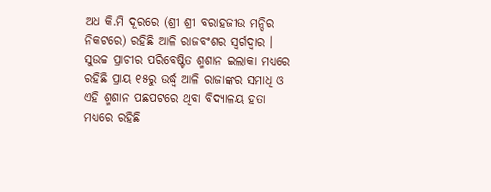ଅଧ କି.ମି ଦୂରରେ (ଶ୍ରୀ ଶ୍ରୀ ବରାହଜୀଉ ମନ୍ଦିର ନିକଟରେ) ରହିଛି ଆଳି ରାଜବଂଶର ସ୍ଵର୍ଗଦ୍ଵାର । ସୁଉଚ୍ଚ ପ୍ରାଚୀର ପରିବେଷ୍ଟିତ ଶ୍ମଶାନ ଇଲାକା ମଧ୍ୟରେ ରହିଛି ପ୍ରାୟ ୧୫ରୁ ଉର୍ଦ୍ଧ୍ବ ଆଳି ରାଜାଙ୍କର ସମାଧି ଓ ଏହି ଶ୍ମଶାନ ପଛପଟରେ ଥିବା ବିଦ୍ୟାଳୟ ହତା ମଧ୍ୟରେ ରହିଛି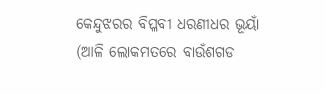କେନ୍ଦୁଝରର ବିପ୍ଳବୀ ଧରଣୀଧର ଭୂୟାଁ (ଆଳି ଲୋକମତରେ ବାଉଁଶଗଡ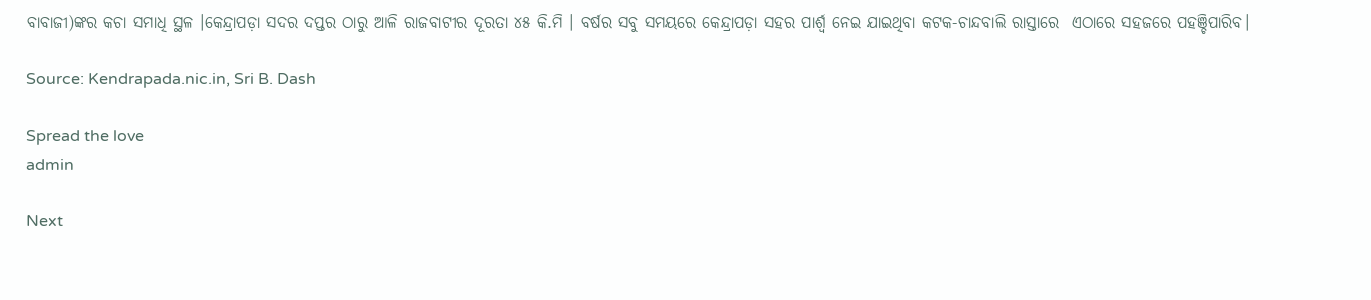ବାବାଜୀ)ଙ୍କର କଚା ସମାଧି ସ୍ଥଳ ।କେନ୍ଦ୍ରାପଡ଼ା ସଦର ଦପ୍ତର ଠାରୁ ଆଳି ରାଜବାଟୀର ଦୂରତା ୪୫ କି.ମି । ବର୍ଷର ସବୁ ସମୟରେ କେନ୍ଦ୍ରାପଡ଼ା ସହର ପାର୍ଶ୍ଵ ନେଇ ଯାଇଥିବା କଟକ-ଚାନ୍ଦବାଲି ରାସ୍ତାରେ  ଏଠାରେ ସହଜରେ ପହଞ୍ଚିପାରିବ।

Source: Kendrapada.nic.in, Sri B. Dash

Spread the love
admin

Next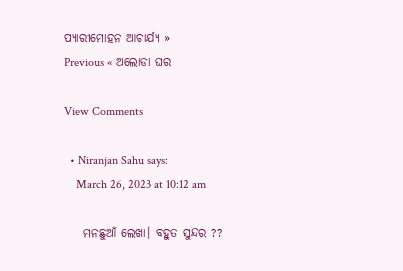ପ୍ୟାରୀମୋହନ ଆଚାର୍ଯ୍ୟ »
Previous « ଅଲୋଡା ଘର

View Comments

  • Niranjan Sahu says:
    March 26, 2023 at 10:12 am

    ମନଛୁଆଁ ଲେଖା। ବହୁତ ସୁନ୍ଦର ??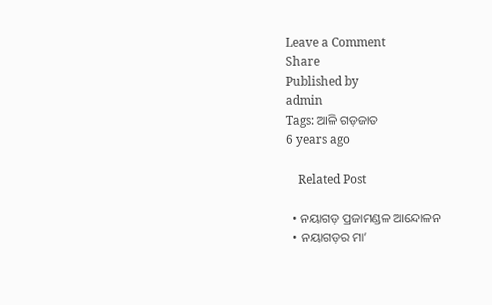Leave a Comment
Share
Published by
admin
Tags: ଆଳି ଗଡ଼ଜାତ
6 years ago

    Related Post

  • ନୟାଗଡ଼ ପ୍ରଜାମଣ୍ଡଳ ଆନ୍ଦୋଳନ
  • ନୟାଗଡ଼ର ମା’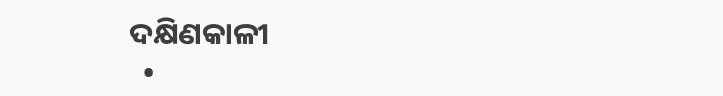ଦକ୍ଷିଣକାଳୀ
  •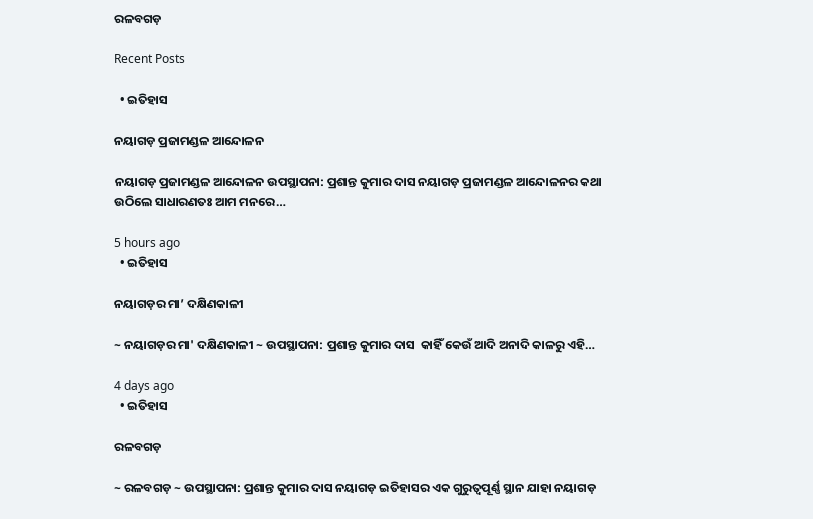ରଳବଗଡ଼

Recent Posts

  • ଇତିହାସ

ନୟାଗଡ଼ ପ୍ରଜାମଣ୍ଡଳ ଆନ୍ଦୋଳନ

ନୟାଗଡ଼ ପ୍ରଜାମଣ୍ଡଳ ଆନ୍ଦୋଳନ ଉପସ୍ଥାପନା: ପ୍ରଶାନ୍ତ କୁମାର ଦାସ ନୟାଗଡ଼ ପ୍ରଜାମଣ୍ଡଳ ଆନ୍ଦୋଳନର କଥା ଉଠିଲେ ସାଧାରଣତଃ ଆମ ମନରେ…

5 hours ago
  • ଇତିହାସ

ନୟାଗଡ଼ର ମା’ ଦକ୍ଷିଣକାଳୀ

~ ନୟାଗଡ଼ର ମା' ଦକ୍ଷିଣକାଳୀ ~ ଉପସ୍ଥାପନା: ପ୍ରଶାନ୍ତ କୁମାର ଦାସ  କାହିଁ କେଉଁ ଆଦି ଅନାଦି କାଳରୁ ଏହି…

4 days ago
  • ଇତିହାସ

ରଳବଗଡ଼

~ ରଳବଗଡ଼ ~ ଉପସ୍ଥାପନା: ପ୍ରଶାନ୍ତ କୁମାର ଦାସ ନୟାଗଡ଼ ଇତିହାସର ଏକ ଗୁରୁତ୍ୱପୂର୍ଣ୍ଣ ସ୍ଥାନ ଯାହା ନୟାଗଡ଼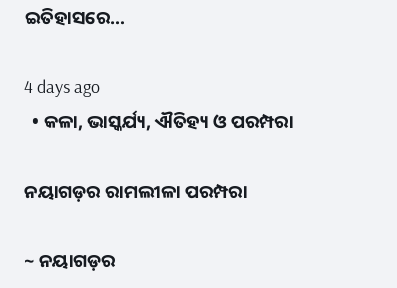ଇତିହାସରେ…

4 days ago
  • କଳା, ଭାସ୍କର୍ଯ୍ୟ, ଐତିହ୍ୟ ଓ ପରମ୍ପରା

ନୟାଗଡ଼ର ରାମଲୀଳା ପରମ୍ପରା

~ ନୟାଗଡ଼ର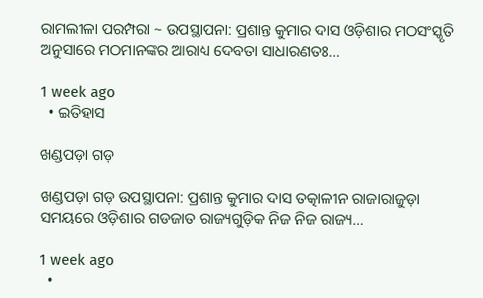ରାମଲୀଳା ପରମ୍ପରା ~ ଉପସ୍ଥାପନା: ପ୍ରଶାନ୍ତ କୁମାର ଦାସ ଓଡ଼ିଶାର ମଠସଂସ୍କୃତି ଅନୁସାରେ ମଠମାନଙ୍କର ଆରାଧ୍ୟ ଦେବତା ସାଧାରଣତଃ…

1 week ago
  • ଇତିହାସ

ଖଣ୍ଡପଡ଼ା ଗଡ଼

ଖଣ୍ଡପଡ଼ା ଗଡ଼ ଉପସ୍ଥାପନା: ପ୍ରଶାନ୍ତ କୁମାର ଦାସ ତତ୍କାଳୀନ ରାଜାରାଜୁଡ଼ା ସମୟରେ ଓଡ଼ିଶାର ଗଡଜାତ ରାଜ୍ୟଗୁଡ଼ିକ ନିଜ ନିଜ ରାଜ୍ୟ…

1 week ago
  •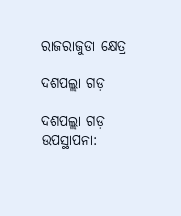ରାଜରାଜୁଡା କ୍ଷେତ୍ର

ଦଶପଲ୍ଲା ଗଡ଼

ଦଶପଲ୍ଲା ଗଡ଼ ଉପସ୍ଥାପନା: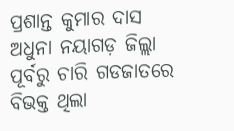ପ୍ରଶାନ୍ତ କୁମାର ଦାସ ଅଧୁନା ନୟାଗଡ଼ ଜିଲ୍ଲା ପୂର୍ବରୁ ଚାରି ଗଡଜାତରେ ବିଭକ୍ତ ଥିଲା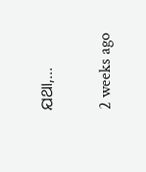ଯଥା,…

2 weeks ago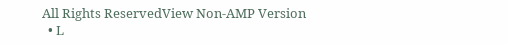All Rights ReservedView Non-AMP Version
  • L